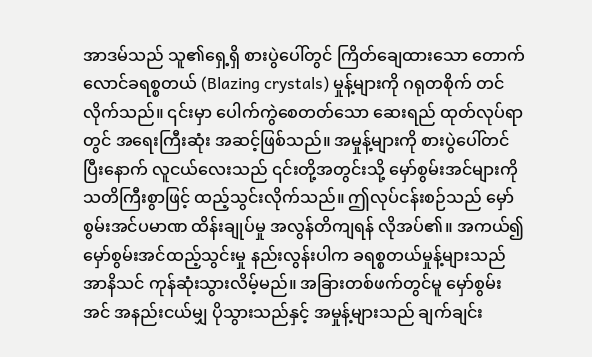အာဒမ်သည် သူ၏ရှေ့ရှိ စားပွဲပေါ်တွင် ကြိတ်ချေထားသော တောက်လောင်ခရစ္စတယ် (Blazing crystals) မှုန့်များကို ဂရုတစိုက် တင်လိုက်သည်။ ၎င်းမှာ ပေါက်ကွဲစေတတ်သော ဆေးရည် ထုတ်လုပ်ရာတွင် အရေးကြီးဆုံး အဆင့်ဖြစ်သည်။ အမှုန့်များကို စားပွဲပေါ်တင်ပြီးနောက် လူငယ်လေးသည် ၎င်းတို့အတွင်းသို့ မှော်စွမ်းအင်များကို သတိကြီးစွာဖြင့် ထည့်သွင်းလိုက်သည်။ ဤလုပ်ငန်းစဉ်သည် မှော်စွမ်းအင်ပမာဏ ထိန်းချုပ်မှု အလွန်တိကျရန် လိုအပ်၏။ အကယ်၍ မှော်စွမ်းအင်ထည့်သွင်းမှု နည်းလွန်းပါက ခရစ္စတယ်မှုန့်များသည် အာနိသင် ကုန်ဆုံးသွားလိမ့်မည်။ အခြားတစ်ဖက်တွင်မူ မှော်စွမ်းအင် အနည်းငယ်မျှ ပိုသွားသည်နှင့် အမှုန့်များသည် ချက်ချင်း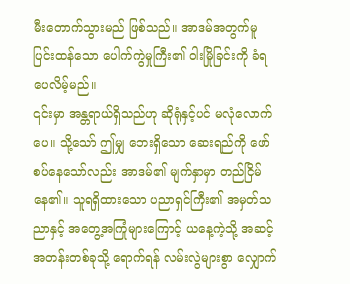မီးတောက်သွားမည် ဖြစ်သည်။ အာဒမ်အတွက်မူ ပြင်းထန်သော ပေါက်ကွဲမှုကြီး၏ ဝါးမြိုခြင်းကို ခံရပေလိမ့်မည်။
၎င်းမှာ အန္တရာယ်ရှိသည်ဟု ဆိုရုံနှင့်ပင် မလုံလောက်ပေ။ သို့သော် ဤမျှ ဘေးရှိသော ဆေးရည်ကို ဖော်စပ်နေသော်လည်း အာဒမ်၏ မျက်နှာမှာ တည်ငြိမ်နေ၏။ သူရရှိထားသော ပညာရှင်ကြီး၏ အမှတ်သညာနှင့် အတွေ့အကြုံများကြောင့် ယနေ့ကဲ့သို့ အဆင့်အတန်းတစ်ခုသို့ ရောက်ရန် လမ်းလွဲများစွာ လျှောက်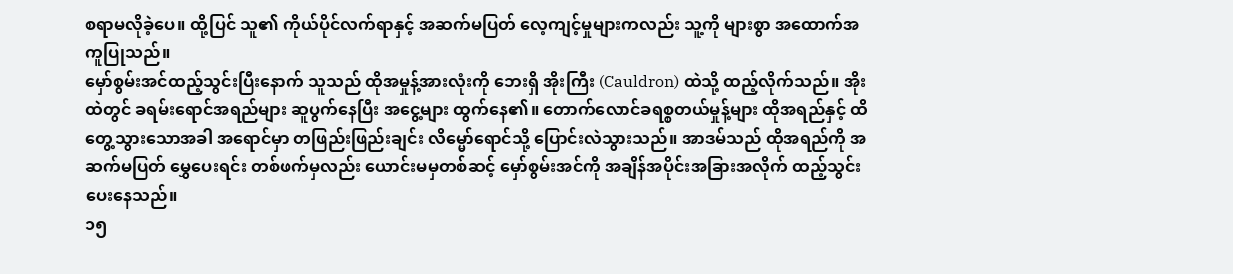စရာမလိုခဲ့ပေ။ ထို့ပြင် သူ၏ ကိုယ်ပိုင်လက်ရာနှင့် အဆက်မပြတ် လေ့ကျင့်မှုများကလည်း သူ့ကို များစွာ အထောက်အကူပြုသည်။
မှော်စွမ်းအင်ထည့်သွင်းပြီးနောက် သူသည် ထိုအမှုန့်အားလုံးကို ဘေးရှိ အိုးကြီး (Cauldron) ထဲသို့ ထည့်လိုက်သည်။ အိုးထဲတွင် ခရမ်းရောင်အရည်များ ဆူပွက်နေပြီး အငွေ့များ ထွက်နေ၏။ တောက်လောင်ခရစ္စတယ်မှုန့်များ ထိုအရည်နှင့် ထိတွေ့သွားသောအခါ အရောင်မှာ တဖြည်းဖြည်းချင်း လိမ္မော်ရောင်သို့ ပြောင်းလဲသွားသည်။ အာဒမ်သည် ထိုအရည်ကို အဆက်မပြတ် မွှေပေးရင်း တစ်ဖက်မှလည်း ယောင်းမမှတစ်ဆင့် မှော်စွမ်းအင်ကို အချိန်အပိုင်းအခြားအလိုက် ထည့်သွင်းပေးနေသည်။
၁၅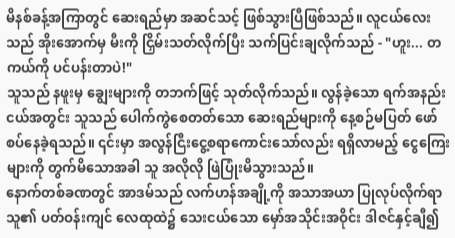မိနစ်ခန့်အကြာတွင် ဆေးရည်မှာ အဆင်သင့် ဖြစ်သွားပြီဖြစ်သည်။ လူငယ်လေးသည် အိုးအောက်မှ မီးကို ငြှိမ်းသတ်လိုက်ပြီး သက်ပြင်းချလိုက်သည် - "ဟူး... တကယ်ကို ပင်ပန်းတာပဲ!"
သူသည် နဖူးမှ ချွေးများကို တဘက်ဖြင့် သုတ်လိုက်သည်။ လွန်ခဲ့သော ရက်အနည်းငယ်အတွင်း သူသည် ပေါက်ကွဲစေတတ်သော ဆေးရည်များကို နေ့စဉ်မပြတ် ဖော်စပ်နေခဲ့ရသည်။ ၎င်းမှာ အလွန်ငြီးငွေ့စရာကောင်းသော်လည်း ရရှိလာမည့် ငွေကြေးများကို တွက်မိသောအခါ သူ အလိုလို ဖြဲပြုံးမိသွားသည်။
နောက်တစ်ခဏတွင် အာဒမ်သည် လက်ဟန်အချို့ကို အသာအယာ ပြုလုပ်လိုက်ရာ သူ၏ ပတ်ဝန်းကျင် လေထုထဲ၌ သေးငယ်သော မှော်အသိုင်းအဝိုင်း ဒါဇင်နှင့်ချီ၍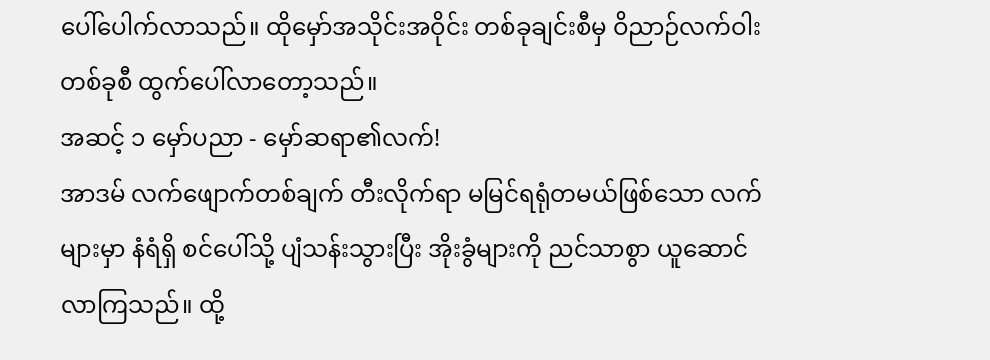ပေါ်ပေါက်လာသည်။ ထိုမှော်အသိုင်းအဝိုင်း တစ်ခုချင်းစီမှ ဝိညာဉ်လက်ဝါးတစ်ခုစီ ထွက်ပေါ်လာတော့သည်။
အဆင့် ၁ မှော်ပညာ - မှော်ဆရာ၏လက်!
အာဒမ် လက်ဖျောက်တစ်ချက် တီးလိုက်ရာ မမြင်ရရုံတမယ်ဖြစ်သော လက်များမှာ နံရံရှိ စင်ပေါ်သို့ ပျံသန်းသွားပြီး အိုးခွံများကို ညင်သာစွာ ယူဆောင်လာကြသည်။ ထို့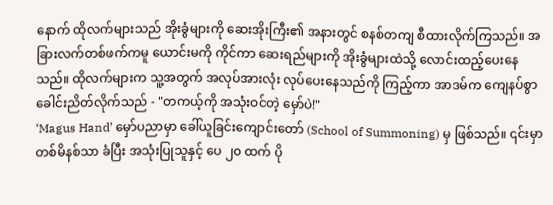နောက် ထိုလက်များသည် အိုးခွံများကို ဆေးအိုးကြီး၏ အနားတွင် စနစ်တကျ စီထားလိုက်ကြသည်။ အခြားလက်တစ်ဖက်ကမူ ယောင်းမကို ကိုင်ကာ ဆေးရည်များကို အိုးခွံများထဲသို့ လောင်းထည့်ပေးနေသည်။ ထိုလက်များက သူ့အတွက် အလုပ်အားလုံး လုပ်ပေးနေသည်ကို ကြည့်ကာ အာဒမ်က ကျေနပ်စွာ ခေါင်းညိတ်လိုက်သည် - "တကယ့်ကို အသုံးဝင်တဲ့ မှော်ပဲ!"
‘Magus Hand’ မှော်ပညာမှာ ခေါ်ယူခြင်းကျောင်းတော် (School of Summoning) မှ ဖြစ်သည်။ ၎င်းမှာ တစ်မိနစ်သာ ခံပြီး အသုံးပြုသူနှင့် ပေ ၂၀ ထက် ပို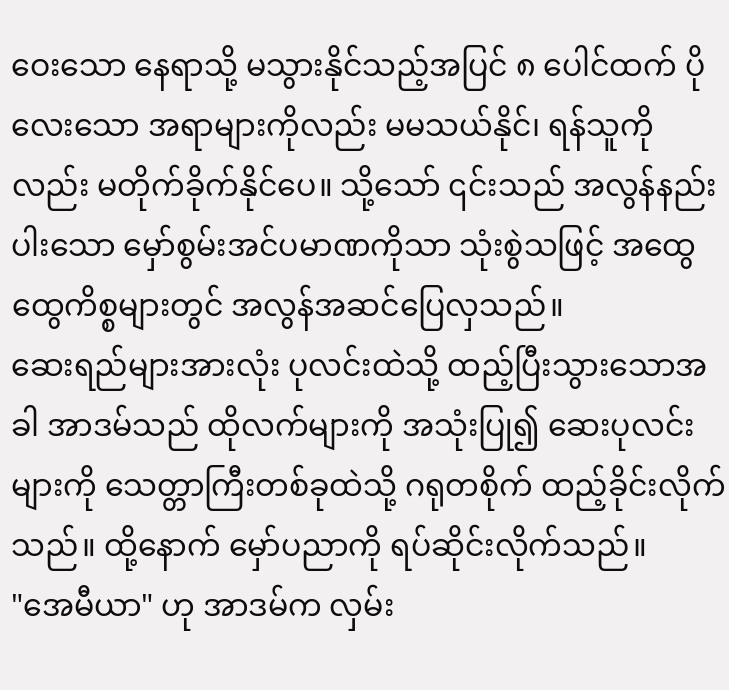ဝေးသော နေရာသို့ မသွားနိုင်သည့်အပြင် ၈ ပေါင်ထက် ပိုလေးသော အရာများကိုလည်း မမသယ်နိုင်၊ ရန်သူကိုလည်း မတိုက်ခိုက်နိုင်ပေ။ သို့သော် ၎င်းသည် အလွန်နည်းပါးသော မှော်စွမ်းအင်ပမာဏကိုသာ သုံးစွဲသဖြင့် အထွေထွေကိစ္စများတွင် အလွန်အဆင်ပြေလှသည်။
ဆေးရည်များအားလုံး ပုလင်းထဲသို့ ထည့်ပြီးသွားသောအခါ အာဒမ်သည် ထိုလက်များကို အသုံးပြု၍ ဆေးပုလင်းများကို သေတ္တာကြီးတစ်ခုထဲသို့ ဂရုတစိုက် ထည့်ခိုင်းလိုက်သည်။ ထို့နောက် မှော်ပညာကို ရပ်ဆိုင်းလိုက်သည်။
"အေမီယာ" ဟု အာဒမ်က လှမ်း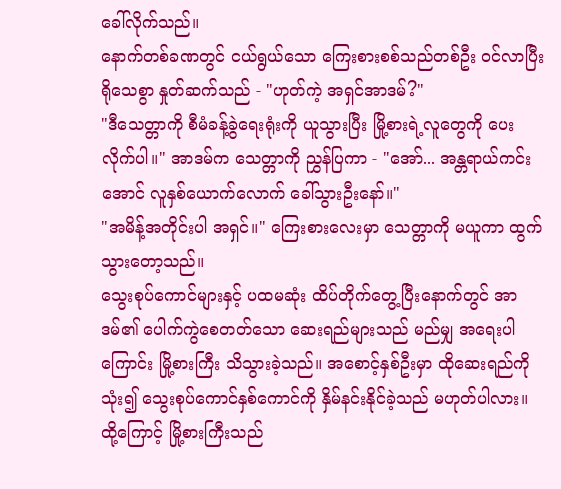ခေါ်လိုက်သည်။
နောက်တစ်ခဏတွင် ငယ်ရွယ်သော ကြေးစားစစ်သည်တစ်ဦး ဝင်လာပြီး ရိုသေစွာ နှုတ်ဆက်သည် - "ဟုတ်ကဲ့ အရှင်အာဒမ်?"
"ဒီသေတ္တာကို စီမံခန့်ခွဲရေးရုံးကို ယူသွားပြီး မြို့စားရဲ့လူတွေကို ပေးလိုက်ပါ။" အာဒမ်က သေတ္တာကို ညွှန်ပြကာ - "အော်... အန္တရာယ်ကင်းအောင် လူနှစ်ယောက်လောက် ခေါ်သွားဦးနော်။"
"အမိန့်အတိုင်းပါ အရှင်။" ကြေးစားလေးမှာ သေတ္တာကို မယူကာ ထွက်သွားတော့သည်။
သွေးစုပ်ကောင်များနှင့် ပထမဆုံး ထိပ်တိုက်တွေ့ပြီးနောက်တွင် အာဒမ်၏ ပေါက်ကွဲစေတတ်သော ဆေးရည်များသည် မည်မျှ အရေးပါကြောင်း မြို့စားကြီး သိသွားခဲ့သည်။ အစောင့်နှစ်ဦးမှာ ထိုဆေးရည်ကို သုံး၍ သွေးစုပ်ကောင်နှစ်ကောင်ကို နှိမ်နင်းနိုင်ခဲ့သည် မဟုတ်ပါလား။ ထို့ကြောင့် မြို့စားကြီးသည်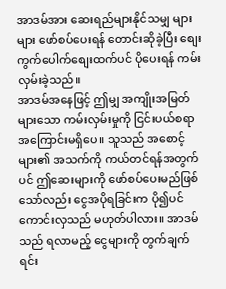အာဒမ်အား ဆေးရည်များနိုင်သမျှ များများ ဖော်စပ်ပေးရန် တောင်းဆိုခဲ့ပြီး စျေးကွက်ပေါက်စျေးထက်ပင် ပိုပေးရန် ကမ်းလှမ်းခဲ့သည်။
အာဒမ်အနေဖြင့် ဤမျှ အကျိုးအမြတ်များသော ကမ်းလှမ်းမှုကို ငြင်းပယ်စရာ အကြောင်းမရှိပေ။ သူသည် အစောင့်များ၏ အသက်ကို ကယ်တင်ရန်အတွက်ပင် ဤဆေးများကို ဖော်စပ်ပေးမည်ဖြစ်သော်လည်း ငွေအပိုရခြင်းက ပို၍ပင် ကောင်းလှသည် မဟုတ်ပါလား။ အာဒမ်သည် ရလာမည့် ငွေများကို တွက်ချက်ရင်း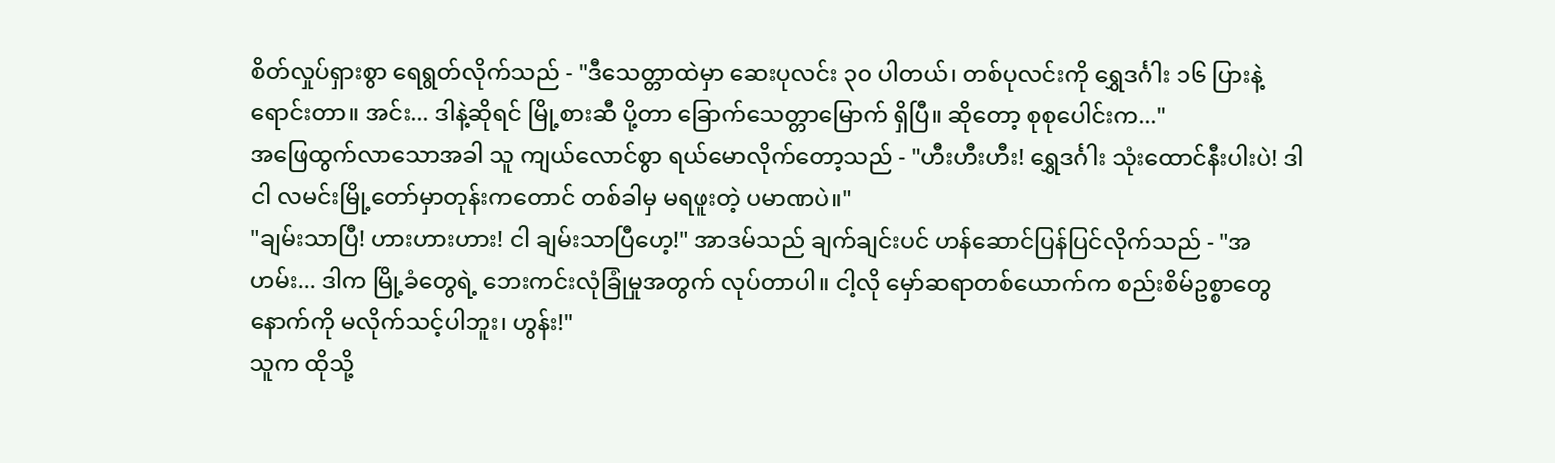စိတ်လှုပ်ရှားစွာ ရေရွတ်လိုက်သည် - "ဒီသေတ္တာထဲမှာ ဆေးပုလင်း ၃၀ ပါတယ်၊ တစ်ပုလင်းကို ရွှေဒင်္ဂါး ၁၆ ပြားနဲ့ ရောင်းတာ။ အင်း... ဒါနဲ့ဆိုရင် မြို့စားဆီ ပို့တာ ခြောက်သေတ္တာမြောက် ရှိပြီ။ ဆိုတော့ စုစုပေါင်းက..."
အဖြေထွက်လာသောအခါ သူ ကျယ်လောင်စွာ ရယ်မောလိုက်တော့သည် - "ဟီးဟီးဟီး! ရွှေဒင်္ဂါး သုံးထောင်နီးပါးပဲ! ဒါ ငါ လမင်းမြို့တော်မှာတုန်းကတောင် တစ်ခါမှ မရဖူးတဲ့ ပမာဏပဲ။"
"ချမ်းသာပြီ! ဟားဟားဟား! ငါ ချမ်းသာပြီဟေ့!" အာဒမ်သည် ချက်ချင်းပင် ဟန်ဆောင်ပြန်ပြင်လိုက်သည် - "အဟမ်း... ဒါက မြို့ခံတွေရဲ့ ဘေးကင်းလုံခြုံမှုအတွက် လုပ်တာပါ။ ငါ့လို မှော်ဆရာတစ်ယောက်က စည်းစိမ်ဥစ္စာတွေနောက်ကို မလိုက်သင့်ပါဘူး၊ ဟွန်း!"
သူက ထိုသို့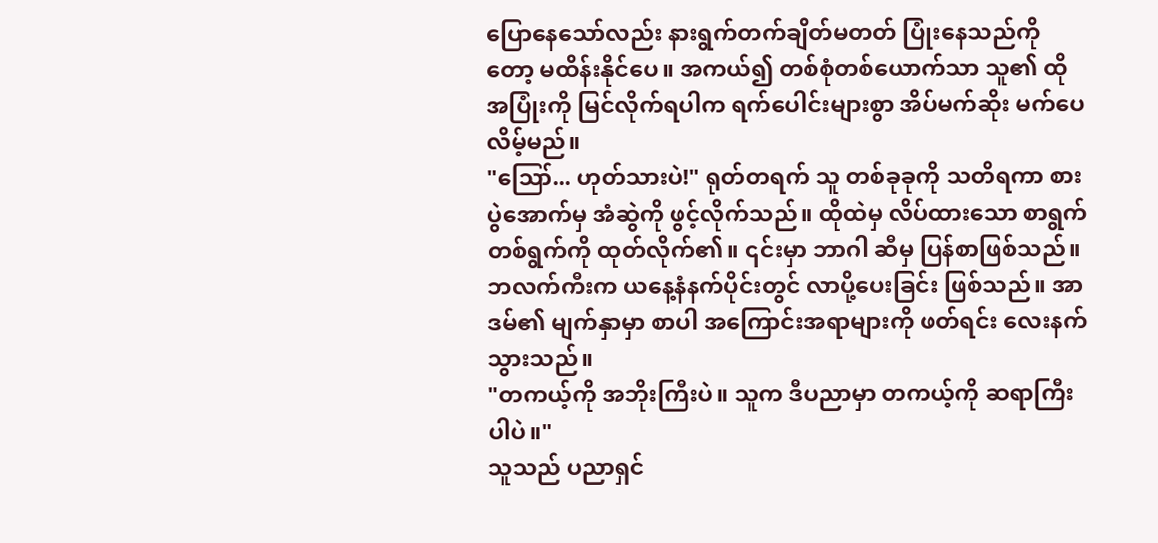ပြောနေသော်လည်း နားရွက်တက်ချိတ်မတတ် ပြုံးနေသည်ကိုတော့ မထိန်းနိုင်ပေ။ အကယ်၍ တစ်စုံတစ်ယောက်သာ သူ၏ ထိုအပြုံးကို မြင်လိုက်ရပါက ရက်ပေါင်းများစွာ အိပ်မက်ဆိုး မက်ပေလိမ့်မည်။
"ဪ... ဟုတ်သားပဲ!" ရုတ်တရက် သူ တစ်ခုခုကို သတိရကာ စားပွဲအောက်မှ အံဆွဲကို ဖွင့်လိုက်သည်။ ထိုထဲမှ လိပ်ထားသော စာရွက်တစ်ရွက်ကို ထုတ်လိုက်၏။ ၎င်းမှာ ဘာဂါ ဆီမှ ပြန်စာဖြစ်သည်။ ဘလက်ကီးက ယနေ့နံနက်ပိုင်းတွင် လာပို့ပေးခြင်း ဖြစ်သည်။ အာဒမ်၏ မျက်နှာမှာ စာပါ အကြောင်းအရာများကို ဖတ်ရင်း လေးနက်သွားသည်။
"တကယ့်ကို အဘိုးကြီးပဲ။ သူက ဒီပညာမှာ တကယ့်ကို ဆရာကြီးပါပဲ။"
သူသည် ပညာရှင်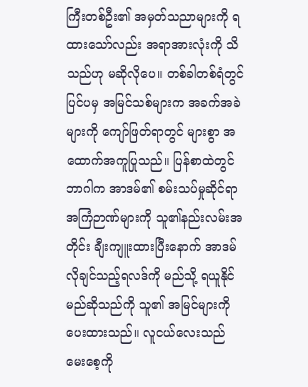ကြီးတစ်ဦး၏ အမှတ်သညာများကို ရထားသော်လည်း အရာအားလုံးကို သိသည်ဟု မဆိုလိုပေ။ တစ်ခါတစ်ရံတွင် ပြင်ပမှ အမြင်သစ်များက အခက်အခဲများကို ကျော်ဖြတ်ရာတွင် များစွာ အထောက်အကူပြုသည်။ ပြန်စာထဲတွင် ဘာဂါက အာဒမ်၏ စမ်းသပ်မှုဆိုင်ရာ အကြံဉာဏ်များကို သူ၏နည်းလမ်းအတိုင်း ချီးကျူးထားပြီးနောက် အာဒမ် လိုချင်သည့်ရလဒ်ကို မည်သို့ ရယူနိုင်မည်ဆိုသည်ကို သူ၏ အမြင်များကို ပေးထားသည်။ လူငယ်လေးသည် မေးစေ့ကို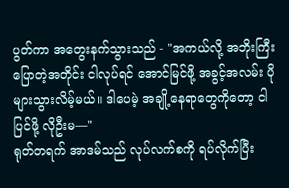ပွတ်ကာ အတွေးနက်သွားသည် - "အကယ်လို့ အဘိုးကြီးပြောတဲ့အတိုင်း ငါလုပ်ရင် အောင်မြင်ဖို့ အခွင့်အလမ်း ပိုများသွားလိမ့်မယ်။ ဒါပေမဲ့ အချို့နေရာတွေကိုတော့ ငါ ပြင်ဖို့ လိုဦးမ—"
ရုတ်တရက် အာဒမ်သည် လုပ်လက်စကို ရပ်လိုက်ပြီး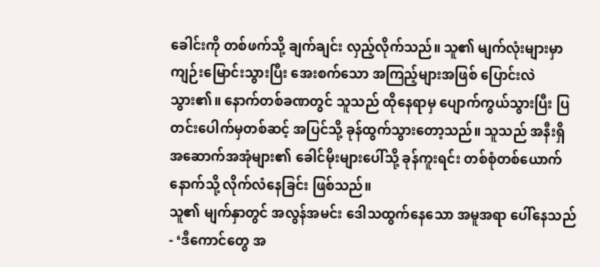ခေါင်းကို တစ်ဖက်သို့ ချက်ချင်း လှည့်လိုက်သည်။ သူ၏ မျက်လုံးများမှာ ကျဉ်းမြောင်းသွားပြီး အေးစက်သော အကြည့်များအဖြစ် ပြောင်းလဲသွား၏။ နောက်တစ်ခဏတွင် သူသည် ထိုနေရာမှ ပျောက်ကွယ်သွားပြီး ပြတင်းပေါက်မှတစ်ဆင့် အပြင်သို့ ခုန်ထွက်သွားတော့သည်။ သူသည် အနီးရှိ အဆောက်အအုံများ၏ ခေါင်မိုးများပေါ်သို့ ခုန်ကူးရင်း တစ်စုံတစ်ယောက်နောက်သို့ လိုက်လံနေခြင်း ဖြစ်သည်။
သူ၏ မျက်နှာတွင် အလွန်အမင်း ဒေါသထွက်နေသော အမူအရာ ပေါ်နေသည် - ‘ဒီကောင်တွေ အ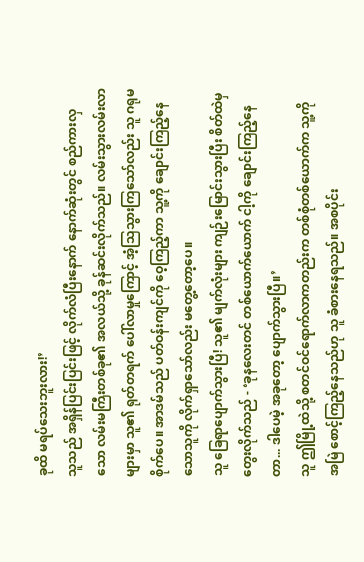ခုထိ မရပ်သေးဘူးလား!’
သူသည် အရှိန်ပြင်းပြင်းဖြင့် လိုက်လံပြီးနောက် နောက်ဆုံးတွင် စည်ကားလှသော လမ်းမကြီးတစ်ခု၏ အလယ်သို့ ခုန်ဆင်းလိုက်သည်။ လမ်းသွားလမ်းလာများမှာ သူ၏ ရုတ်တရက် ပေါ်လာမှုကြောင့် အံ့သြသွားကြသော်လည်း သူ ဂရုမစိုက်ပေ။ အာဒမ်သည် ပတ်ဝန်းကျင်ကို ဝေ့ကြည့်ကာ သူ့ကို ချောင်းကြည့်နေသောသူကို လိုက်ရှာသော်လည်း မတွေ့တော့ပေ။
သူ ခြေရာပျောက်သွားပြီ! သူ၏ မျက်လုံးများ ကျဉ်းမြောင်းသွားပြီး စိတ်ထဲမှ တွေးလိုက်သည် - ‘ခုနလေးတင် တစ်ယောက်ယောက် ငါ့ကို ချောင်းကြည့်နေတာ... ဒါပေမဲ့ အခုတော့ ပျောက်သွားပြီ။’
သူ ဤမြို့ထဲသို့ စတင်ဝင်ရောက်လာကတည်းက တစ်စုံတစ်ယောက်က သူ့ကို အမြဲ စောင့်ကြည့်နေသည်ဟု သူ ခံစားနေရသည်။ အစပိုင်း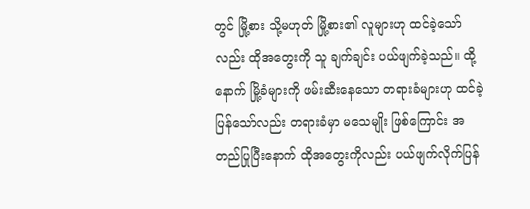တွင် မြို့စား သို့မဟုတ် မြို့စား၏ လူများဟု ထင်ခဲ့သော်လည်း ထိုအတွေးကို သူ ချက်ချင်း ပယ်ဖျက်ခဲ့သည်။ ထို့နောက် မြို့ခံများကို ဖမ်းဆီးနေသော တရားခံများဟု ထင်ခဲ့ပြန်သော်လည်း တရားခံမှာ မသေမျိုး ဖြစ်ကြောင်း အတည်ပြုပြီးနောက် ထိုအတွေးကိုလည်း ပယ်ဖျက်လိုက်ပြန်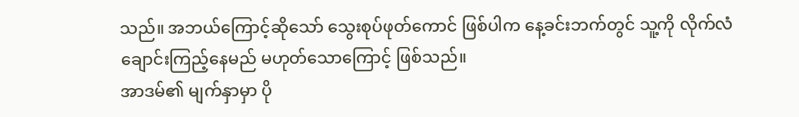သည်။ အဘယ်ကြောင့်ဆိုသော် သွေးစုပ်ဖုတ်ကောင် ဖြစ်ပါက နေ့ခင်းဘက်တွင် သူ့ကို လိုက်လံ ချောင်းကြည့်နေမည် မဟုတ်သောကြောင့် ဖြစ်သည်။
အာဒမ်၏ မျက်နှာမှာ ပို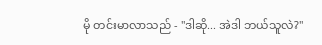မို တင်းမာလာသည် - "ဒါဆို... အဲဒါ ဘယ်သူလဲ?"